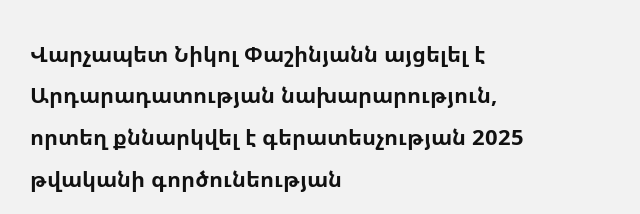Վարչապետ Նիկոլ Փաշինյանն այցելել է Արդարադատության նախարարություն, որտեղ քննարկվել է գերատեսչության 2025 թվականի գործունեության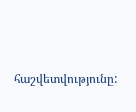հաշվետվությունը: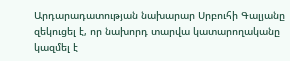Արդարադատության նախարար Սրբուհի Գալյանը զեկուցել է, որ նախորդ տարվա կատարողականը կազմել է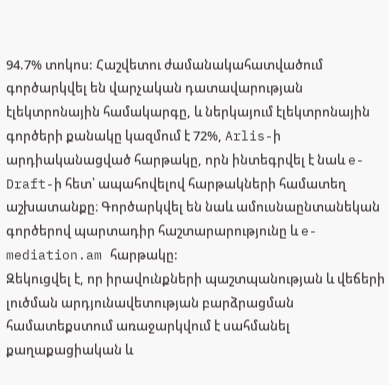94.7% տոկոս: Հաշվետու ժամանակահատվածում գործարկվել են վարչական դատավարության էլեկտրոնային համակարգը, և ներկայում էլեկտրոնային գործերի քանակը կազմում է 72%, Arlis-ի արդիականացված հարթակը, որն ինտեգրվել է նաև e-Draft-ի հետ՝ ապահովելով հարթակների համատեղ աշխատանքը։ Գործարկվել են նաև ամուսնաընտանեկան գործերով պարտադիր հաշտարարությունը և e-mediation.am հարթակը:
Զեկուցվել է, որ իրավունքների պաշտպանության և վեճերի լուծման արդյունավետության բարձրացման համատեքստում առաջարկվում է սահմանել քաղաքացիական և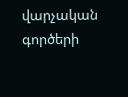վարչական գործերի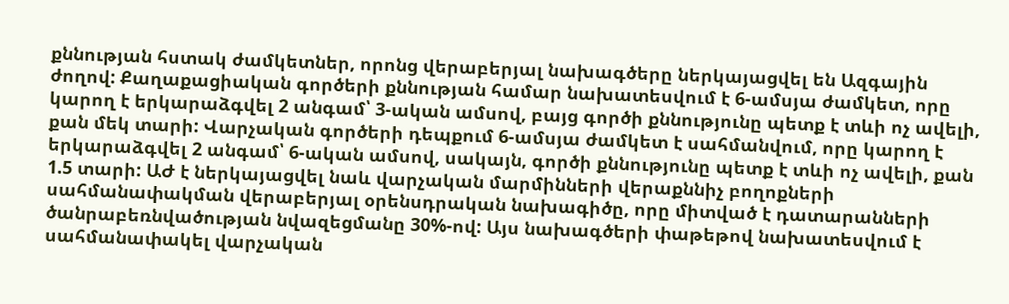քննության հստակ ժամկետներ, որոնց վերաբերյալ նախագծերը ներկայացվել են Ազգային ժողով: Քաղաքացիական գործերի քննության համար նախատեսվում է 6-ամսյա ժամկետ, որը կարող է երկարաձգվել 2 անգամ՝ 3-ական ամսով, բայց գործի քննությունը պետք է տևի ոչ ավելի, քան մեկ տարի: Վարչական գործերի դեպքում 6-ամսյա ժամկետ է սահմանվում, որը կարող է երկարաձգվել 2 անգամ՝ 6-ական ամսով, սակայն, գործի քննությունը պետք է տևի ոչ ավելի, քան 1.5 տարի: ԱԺ է ներկայացվել նաև վարչական մարմինների վերաքննիչ բողոքների սահմանափակման վերաբերյալ օրենսդրական նախագիծը, որը միտված է դատարանների ծանրաբեռնվածության նվազեցմանը 30%-ով: Այս նախագծերի փաթեթով նախատեսվում է սահմանափակել վարչական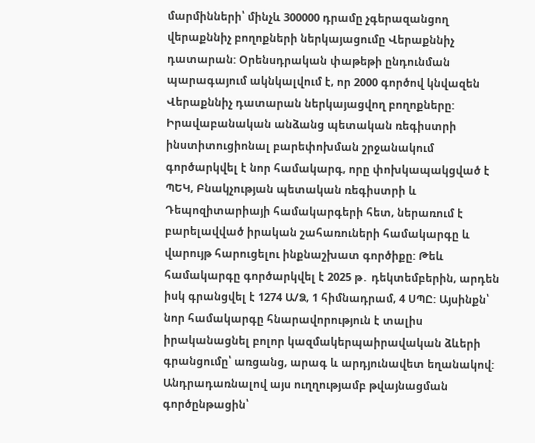մարմինների՝ մինչև 300000 դրամը չգերազանցող վերաքննիչ բողոքների ներկայացումը Վերաքննիչ դատարան: Օրենսդրական փաթեթի ընդունման պարագայում ակնկալվում է, որ 2000 գործով կնվազեն Վերաքննիչ դատարան ներկայացվող բողոքները:
Իրավաբանական անձանց պետական ռեգիստրի ինստիտուցիոնալ բարեփոխման շրջանակում գործարկվել է նոր համակարգ, որը փոխկապակցված է ՊԵԿ, Բնակչության պետական ռեգիստրի և Դեպոզիտարիայի համակարգերի հետ, ներառում է բարելավված իրական շահառուների համակարգը և վարույթ հարուցելու ինքնաշխատ գործիքը: Թեև համակարգը գործարկվել է 2025 թ․ դեկտեմբերին, արդեն իսկ գրանցվել է 1274 Ա/Ձ, 1 հիմնադրամ, 4 ՍՊԸ: Այսինքն՝ նոր համակարգը հնարավորություն է տալիս իրականացնել բոլոր կազմակերպաիրավական ձևերի գրանցումը՝ առցանց, արագ և արդյունավետ եղանակով:
Անդրադառնալով այս ուղղությամբ թվայնացման գործընթացին՝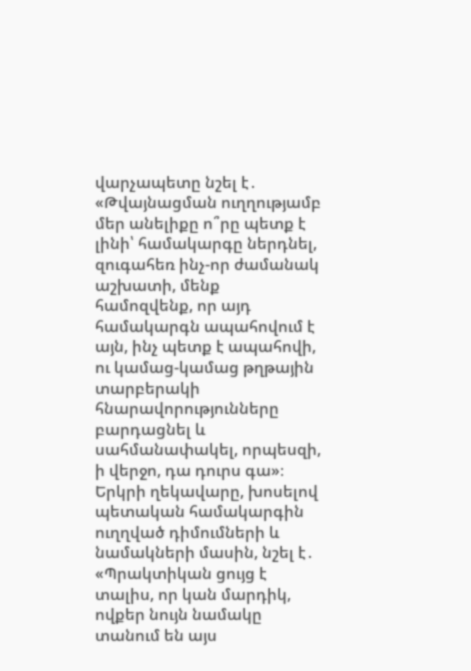վարչապետը նշել է․ «Թվայնացման ուղղությամբ մեր անելիքը ո՞րը պետք է լինի՝ համակարգը ներդնել, զուգահեռ ինչ-որ ժամանակ աշխատի, մենք համոզվենք, որ այդ համակարգն ապահովում է այն, ինչ պետք է ապահովի, ու կամաց-կամաց թղթային տարբերակի հնարավորությունները բարդացնել և սահմանափակել, որպեսզի, ի վերջո, դա դուրս գա»։
Երկրի ղեկավարը, խոսելով պետական համակարգին ուղղված դիմումների և նամակների մասին, նշել է․ «Պրակտիկան ցույց է տալիս, որ կան մարդիկ, ովքեր նույն նամակը տանում են այս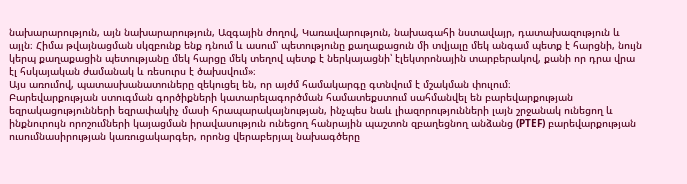նախարարություն, այն նախարարություն, Ազգային ժողով, Կառավարություն, նախագահի նստավայր, դատախազություն և այլն։ Հիմա թվայնացման սկզբունք ենք դնում և ասում՝ պետությունը քաղաքացուն մի տվյալը մեկ անգամ պետք է հարցնի, նույն կերպ քաղաքացին պետությանը մեկ հարցը մեկ տեղով պետք է ներկայացնի՝ էլեկտրոնային տարբերակով, քանի որ դրա վրա էլ հսկայական ժամանակ և ռեսուրս է ծախսվում»։
Այս առումով, պատասխանատուները զեկուցել են, որ այժմ համակարգը գտնվում է մշակման փուլում։
Բարեվարքության ստուգման գործիքների կատարելագործման համատեքստում սահմանվել են բարեվարքության եզրակացությունների եզրափակիչ մասի հրապարակայնության, ինչպես նաև լիազորությունների լայն շրջանակ ունեցող և ինքնուրույն որոշումների կայացման իրավասություն ունեցող հանրային պաշտոն զբաղեցնող անձանց (PTEF) բարեվարքության ուսումնասիրության կառուցակարգեր, որոնց վերաբերյալ նախագծերը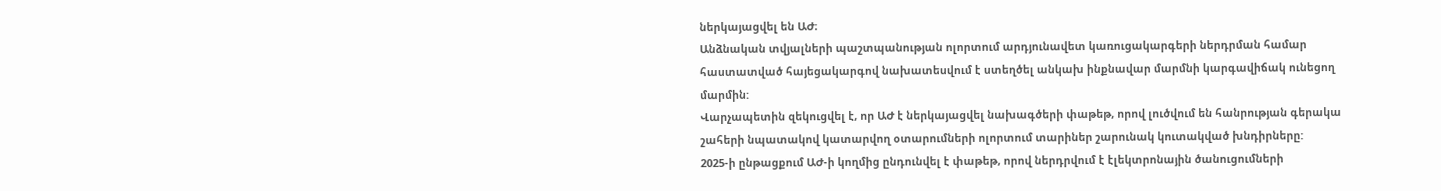ներկայացվել են ԱԺ։
Անձնական տվյալների պաշտպանության ոլորտում արդյունավետ կառուցակարգերի ներդրման համար հաստատված հայեցակարգով նախատեսվում է ստեղծել անկախ ինքնավար մարմնի կարգավիճակ ունեցող մարմին:
Վարչապետին զեկուցվել է, որ ԱԺ է ներկայացվել նախագծերի փաթեթ, որով լուծվում են հանրության գերակա շահերի նպատակով կատարվող օտարումների ոլորտում տարիներ շարունակ կուտակված խնդիրները:
2025-ի ընթացքում ԱԺ-ի կողմից ընդունվել է փաթեթ, որով ներդրվում է էլեկտրոնային ծանուցումների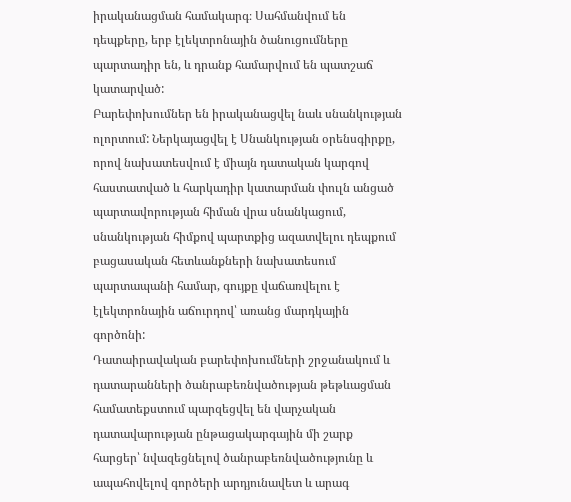իրականացման համակարգ։ Սահմանվում են դեպքերը, երբ էլեկտրոնային ծանուցումները պարտադիր են, և դրանք համարվում են պատշաճ կատարված:
Բարեփոխումներ են իրականացվել նաև սնանկության ոլորտում: Ներկայացվել է Սնանկության օրենսգիրքը, որով նախատեսվում է միայն դատական կարգով հաստատված և հարկադիր կատարման փուլն անցած պարտավորության հիման վրա սնանկացում, սնանկության հիմքով պարտքից ազատվելու դեպքում բացասական հետևանքների նախատեսում պարտապանի համար, գույքը վաճառվելու է էլեկտրոնային աճուրդով՝ առանց մարդկային գործոնի:
Դատաիրավական բարեփոխումների շրջանակում և դատարանների ծանրաբեռնվածության թեթևացման համատեքստում պարզեցվել են վարչական դատավարության ընթացակարգային մի շարք հարցեր՝ նվազեցնելով ծանրաբեռնվածությունը և ապահովելով գործերի արդյունավետ և արագ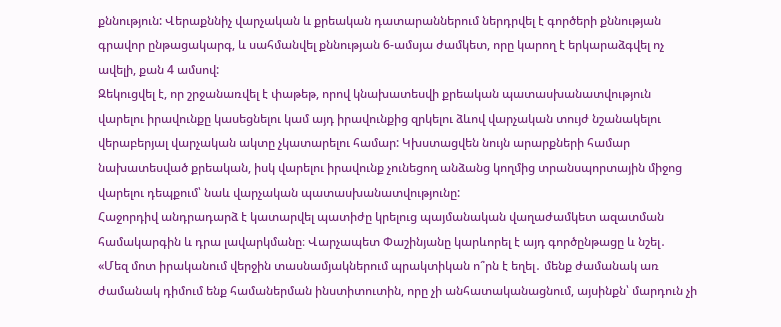քննություն: Վերաքննիչ վարչական և քրեական դատարաններում ներդրվել է գործերի քննության գրավոր ընթացակարգ, և սահմանվել քննության 6-ամսյա ժամկետ, որը կարող է երկարաձգվել ոչ ավելի, քան 4 ամսով:
Զեկուցվել է, որ շրջանառվել է փաթեթ, որով կնախատեսվի քրեական պատասխանատվություն վարելու իրավունքը կասեցնելու կամ այդ իրավունքից զրկելու ձևով վարչական տույժ նշանակելու վերաբերյալ վարչական ակտը չկատարելու համար: Կխստացվեն նույն արարքների համար նախատեսված քրեական, իսկ վարելու իրավունք չունեցող անձանց կողմից տրանսպորտային միջոց վարելու դեպքում՝ նաև վարչական պատասխանատվությունը:
Հաջորդիվ անդրադարձ է կատարվել պատիժը կրելուց պայմանական վաղաժամկետ ազատման համակարգին և դրա լավարկմանը։ Վարչապետ Փաշինյանը կարևորել է այդ գործընթացը և նշել․ «Մեզ մոտ իրականում վերջին տասնամյակներում պրակտիկան ո՞րն է եղել․ մենք ժամանակ առ ժամանակ դիմում ենք համաներման ինստիտուտին, որը չի անհատականացնում, այսինքն՝ մարդուն չի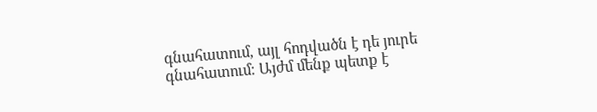գնահատում, այլ հոդվածն է դե յուրե գնահատում։ Այժմ մենք պետք է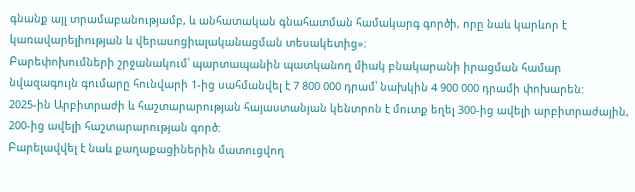գնանք այլ տրամաբանությամբ, և անհատական գնահատման համակարգ գործի, որը նաև կարևոր է կառավարելիության և վերասոցիալականացման տեսակետից»։
Բարեփոխումների շրջանակում՝ պարտապանին պատկանող միակ բնակարանի իրացման համար նվազագույն գումարը հունվարի 1-ից սահմանվել է 7 800 000 դրամ՝ նախկին 4 900 000 դրամի փոխարեն:
2025-ին Արբիտրաժի և հաշտարարության հայաստանյան կենտրոն է մուտք եղել 300-ից ավելի արբիտրաժային, 200-ից ավելի հաշտարարության գործ:
Բարելավվել է նաև քաղաքացիներին մատուցվող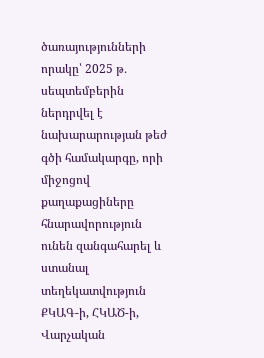ծառայությունների որակը՝ 2025 թ․ սեպտեմբերին ներդրվել է նախարարության թեժ գծի համակարգը, որի միջոցով քաղաքացիները հնարավորություն ունեն զանգահարել և ստանալ տեղեկատվություն ՔԿԱԳ-ի, ՀԿԱԾ-ի, Վարչական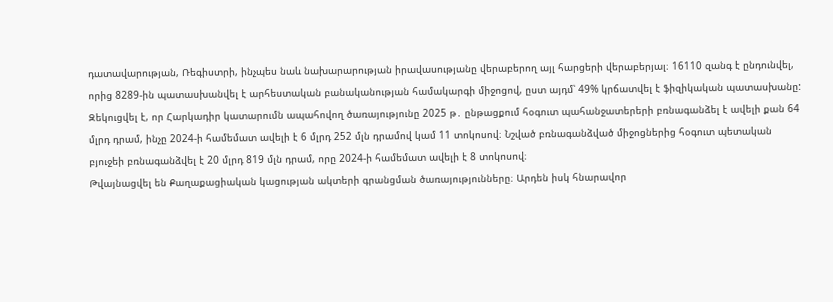դատավարության, Ռեգիստրի, ինչպես նաև նախարարության իրավասությանը վերաբերող այլ հարցերի վերաբերյալ։ 16110 զանգ է ընդունվել, որից 8289-ին պատասխանվել է արհեստական բանականության համակարգի միջոցով, ըստ այդմ՝ 49% կրճատվել է ֆիզիկական պատասխանը:
Զեկուցվել է, որ Հարկադիր կատարումն ապահովող ծառայությունը 2025 թ․ ընթացքում հօգուտ պահանջատերերի բռնագանձել է ավելի քան 64 մլրդ դրամ, ինչը 2024-ի համեմատ ավելի է 6 մլրդ 252 մլն դրամով կամ 11 տոկոսով։ Նշված բռնագանձված միջոցներից հօգուտ պետական բյուջեի բռնագանձվել է 20 մլրդ 819 մլն դրամ, որը 2024-ի համեմատ ավելի է 8 տոկոսով։
Թվայնացվել են Քաղաքացիական կացության ակտերի գրանցման ծառայությունները։ Արդեն իսկ հնարավոր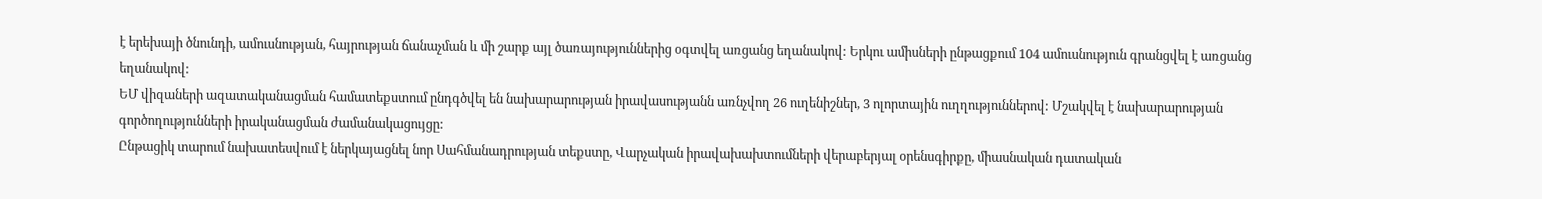է երեխայի ծնունդի, ամուսնության, հայրության ճանաչման և մի շարք այլ ծառայություններից օգտվել առցանց եղանակով: Երկու ամիսների ընթացքում 104 ամուսնություն գրանցվել է առցանց եղանակով:
ԵՄ վիզաների ազատականացման համատեքստում ընդգծվել են նախարարության իրավասությանն առնչվող 26 ուղենիշներ, 3 ոլորտային ուղղություններով: Մշակվել է նախարարության գործողությունների իրականացման ժամանակացույցը:
Ընթացիկ տարում նախատեսվում է ներկայացնել նոր Սահմանադրության տեքստը, Վարչական իրավախախտումների վերաբերյալ օրենսգիրքը, միասնական դատական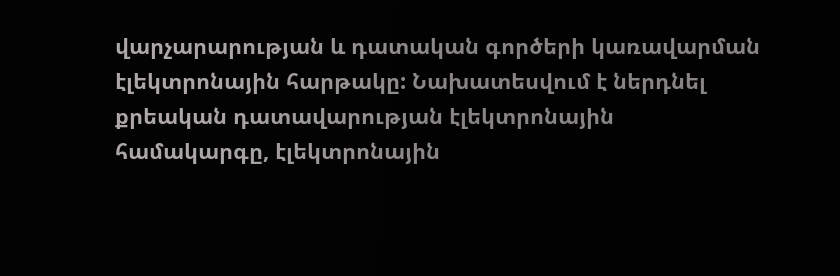վարչարարության և դատական գործերի կառավարման էլեկտրոնային հարթակը: Նախատեսվում է ներդնել քրեական դատավարության էլեկտրոնային համակարգը, էլեկտրոնային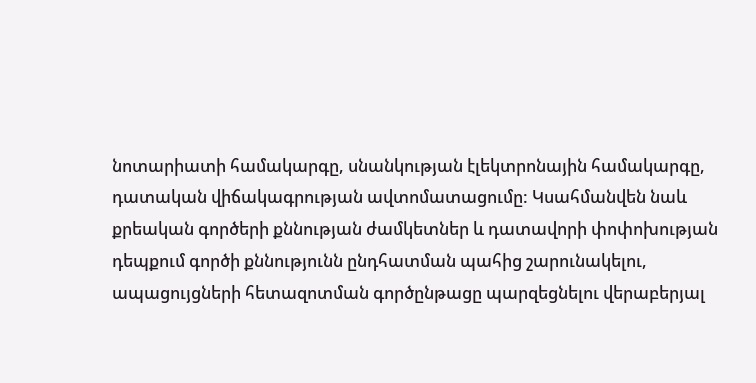նոտարիատի համակարգը, սնանկության էլեկտրոնային համակարգը, դատական վիճակագրության ավտոմատացումը: Կսահմանվեն նաև քրեական գործերի քննության ժամկետներ և դատավորի փոփոխության դեպքում գործի քննությունն ընդհատման պահից շարունակելու, ապացույցների հետազոտման գործընթացը պարզեցնելու վերաբերյալ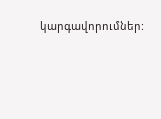կարգավորումներ: